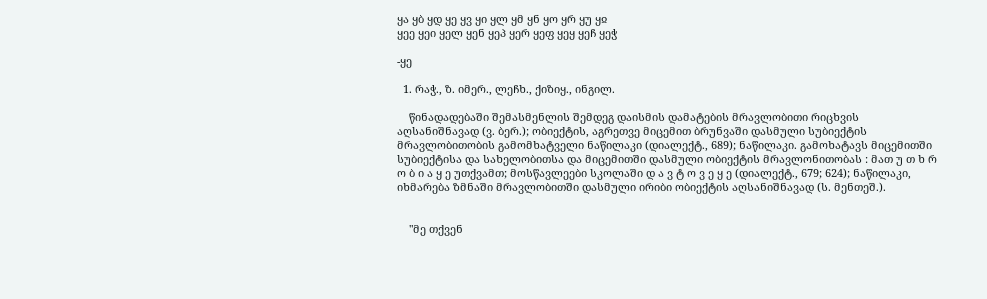ყა ყბ ყდ ყე ყვ ყი ყლ ყმ ყნ ყო ყრ ყუ ყჲ
ყეე ყეი ყელ ყენ ყეპ ყერ ყეფ ყეყ ყეჩ ყეჭ

-ყე

  1. რაჭ., ზ. იმერ., ლეჩხ., ქიზიყ., ინგილ.

    წინადადებაში შემასმენლის შემდეგ დაისმის დამატების მრავლობითი რიცხვის აღსანიშნავად (ვ. ბერ.); ობიექტის, აგრეთვე მიცემით ბრუნვაში დასმული სუბიექტის მრავლობითობის გამომხატველი ნაწილაკი (დიალექტ., 689); ნაწილაკი. გამოხატავს მიცემითში სუბიექტისა და სახელობითსა და მიცემითში დასმული ობიექტის მრავლონითობას : მათ უ თ ხ რ ო ბ ი ა ყ ე უთქვამთ; მოსწავლეები სკოლაში დ ა ვ ტ ო ვ ე ყ ე (დიალექტ., 679; 624); ნაწილაკი, იხმარება ზმნაში მრავლობითში დასმული ირიბი ობიექტის აღსანიშნავად (ს. მენთეშ.).


    "მე თქვენ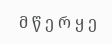მ წ ე რ ყ ე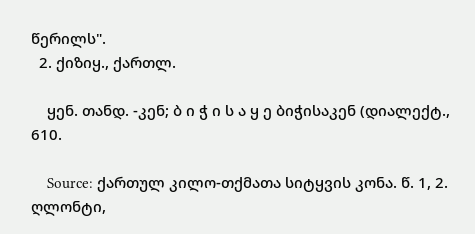წერილს".
  2. ქიზიყ., ქართლ.

    ყენ. თანდ. -კენ; ბ ი ჭ ი ს ა ყ ე ბიჭისაკენ (დიალექტ., 610.

    Source: ქართულ კილო-თქმათა სიტყვის კონა. წ. 1, 2. ღლონტი,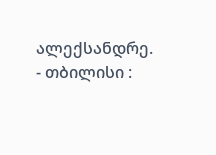ალექსანდრე. - თბილისი :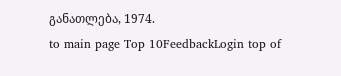განათლება, 1974.
to main page Top 10FeedbackLogin top of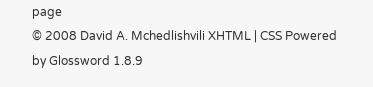page
© 2008 David A. Mchedlishvili XHTML | CSS Powered by Glossword 1.8.9